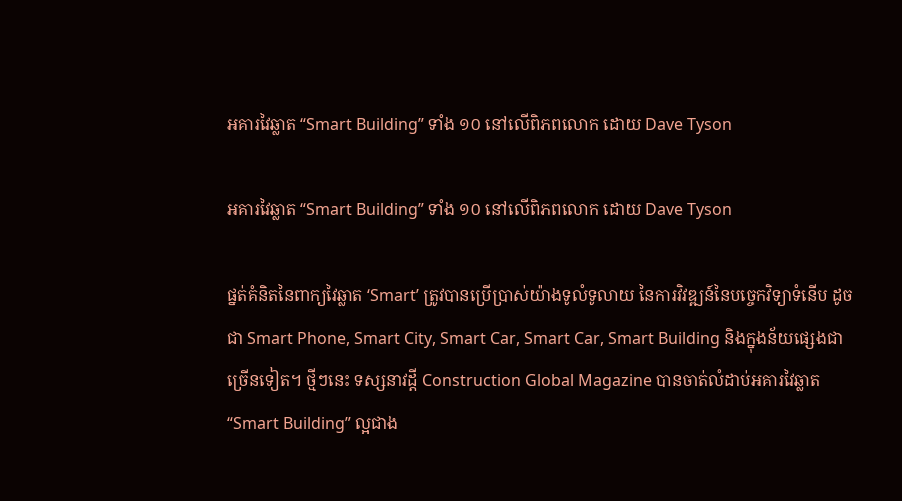អគារវៃឆ្លាត “Smart Building” ទាំង ១០ នៅលើពិភពលោក ដោយ Dave Tyson

អគារវៃឆ្លាត “Smart Building” ទាំង ១០ នៅលើពិភពលោក ដោយ Dave Tyson

ផ្នត់គំនិតនៃពាក្យវៃឆ្លាត ‘Smart’ ត្រូវបានប្រើប្រាស់យ៉ាងទូលំទូលាយ នៃការវិវឌ្ឍន៍នៃបច្ចេកវិទ្យាទំនើប ដូចជា Smart Phone, Smart City, Smart Car, Smart Car, Smart Building និងក្នុងន័យផ្សេងជាច្រើនទៀត។ ថ្មីៗនេះ ទស្សនាវដ្តី Construction Global Magazine បានចាត់លំដាប់អគារវៃឆ្លាត “Smart Building” ល្អជាង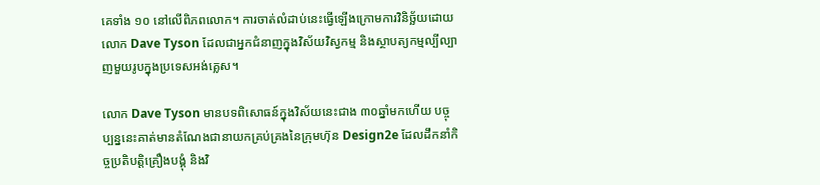គេទាំង ១០ នៅលើពិភពលោក។ ការចាត់លំដាប់នេះធ្វើឡើងក្រោមការវិនិច្ឆ័យដោយលោក Dave Tyson ដែលជាអ្នកជំនាញក្នុងវិស័យវិស្វកម្ម និងស្ថាបត្យកម្មល្បីល្បាញមួយរូបក្នុងប្រទេសអង់គ្លេស។

លោក Dave Tyson មានបទពិសោធន៍ក្នុងវិស័យនេះជាង ៣០ឆ្នាំមកហេីយ បច្ចុប្បន្ននេះគាត់មានតំណែងជានាយកគ្រប់គ្រងនៃក្រុមហ៊ុន Design2e ដែលដឹកនាំកិច្ចប្រតិបត្តិគ្រឿងបង្គុំ និងវិ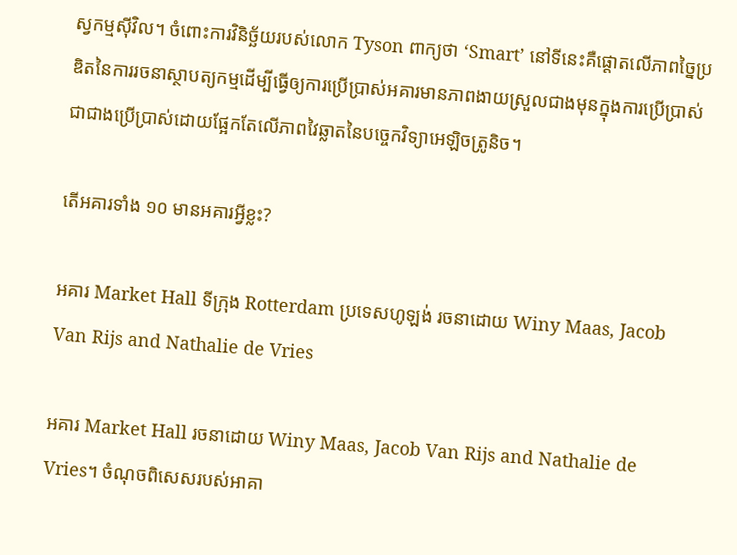ស្វកម្មស៊ីវិល។ ចំពោះការវិនិច្ឆ័យរបស់លោក Tyson ពាក្យថា ‘Smart’ នៅទីនេះគឺផ្តោតលើភាពច្នៃប្រឌិតនៃការរចនាស្ថាបត្យកម្មដើម្បីធ្វើឲ្យការប្រើប្រាស់អគារមានភាពងាយស្រួលជាងមុនក្នុងការប្រើប្រាស់ ជាជាងប្រេីប្រាស់ដោយផ្អែកតែលេីភាពវៃឆ្លាតនៃបច្ចេកវិទ្យាអេឡិចត្រូនិច។

តើអគារទាំង ១០ មានអគារអ្វីខ្លះ?

អគារ Market Hall ទីក្រុង Rotterdam ប្រទេសហូឡង់ រចនាដោយ Winy Maas, Jacob Van Rijs and Nathalie de Vries

អគារ Market Hall រចនាដោយ Winy Maas, Jacob Van Rijs and Nathalie de Vries។ ចំណុចពិសេសរបស់អាគា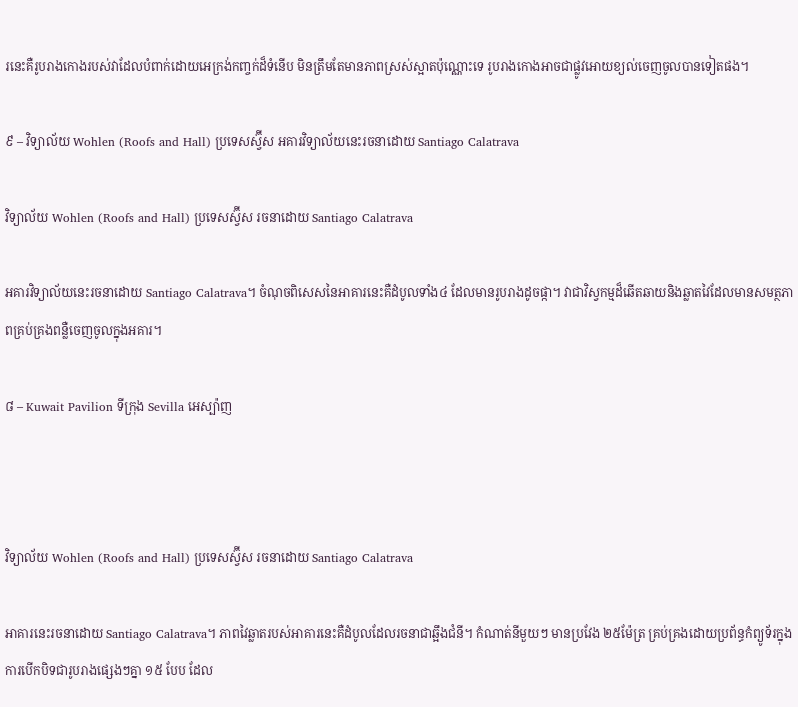រនេះគឺរូបរាងកោងរបស់វាដែលបំពាក់ដោយអេក្រង់កញ្ចក់ដ៏ទំនើប មិនត្រឹមតែមានភាពស្រស់ស្អាតប៉ុណ្ណោះទេ រូបរាងកោងអាចជាផ្លូវអោយខ្យល់ចេញចូលបានទៀតផង។

៩ – វិទ្យាល័យ Wohlen (Roofs and Hall) ប្រទេសស្វ៊ីស អគារវិទ្យាល័យនេះរចនាដោយ Santiago Calatrava

វិទ្យាល័យ Wohlen (Roofs and Hall) ប្រទេសស្វ៊ីស រចនាដោយ Santiago Calatrava

អគារវិទ្យាល័យនេះរចនាដោយ Santiago Calatrava។ ចំណុចពិសេសនៃអាគារនេះគឺដំបូលទាំង៤ ដែលមានរូបរាងដូចផ្កា។ វាជាវិស្វកម្មដ៏ឆើតឆាយនិងឆ្លាតវៃដែលមានសមត្ថភាពគ្រប់គ្រងពន្លឺចេញចូលក្នុងអគារ។

៨ – Kuwait Pavilion ទីក្រុង Sevilla អេស្ប៉ាញ



វិទ្យាល័យ Wohlen (Roofs and Hall) ប្រទេសស្វ៊ីស រចនាដោយ Santiago Calatrava

អាគារនេះរចនាដោយ Santiago Calatrava។ ភាពវៃឆ្លាតរបស់អាគារនេះគឺដំបូលដែលរចនាជាឆ្អឹងជំនី។ កំណាត់នីមួយៗ មានប្រវែង ២៥ម៉ែត្រ គ្រប់គ្រងដោយប្រព័ន្ធកំព្យូទ័រក្នុងការបើកបិទជារូបរាងផ្សេងៗគ្នា ១៥ បែប ដែល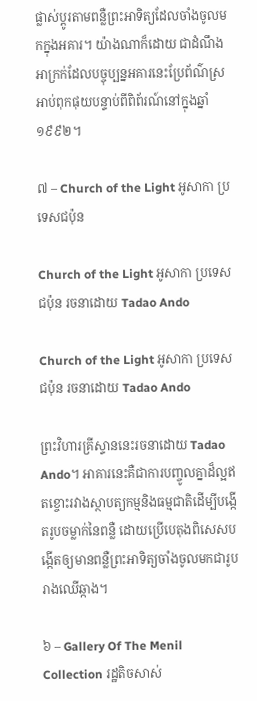ផ្លាស់ប្តូរតាមពន្លឺព្រះអាទិត្យដែលចាំងចូលមកក្នុងអគារ។ យ៉ាងណាក៏ដោយ ជាដំណឹងអាក្រក់ដែលបច្ចុប្បន្នអគារនេះប្រែព័ណ៌ស្រអាប់ពុកផុយបន្ទាប់ពីពិព័រណ៍នៅក្នុងឆ្នាំ ១៩៩២។

៧ – Church of the Light អូសាកា ប្រទេសជប៉ុន

Church of the Light អូសាកា ប្រទេសជប៉ុន រចនាដោយ Tadao Ando

Church of the Light អូសាកា ប្រទេសជប៉ុន រចនាដោយ Tadao Ando

ព្រះវិហារគ្រីស្ទាននេះរចនាដោយ Tadao Ando។ អាគារនេះគឺជាការបញ្ចូលគ្នាដ៏ល្អឥតខ្ចោះរវាងស្ថាបត្យកម្មនិងធម្មជាតិដើម្បីបង្កើតរូបចម្លាក់នៃពន្លឺ ដោយប្រើបេតុងពិសេសបង្កើតឲ្យមានពន្លឺព្រះអាទិត្យចាំងចូលមកជារូបរាងឈើឆ្កាង។

៦ – Gallery Of The Menil Collection រដ្ឋតិចសាស់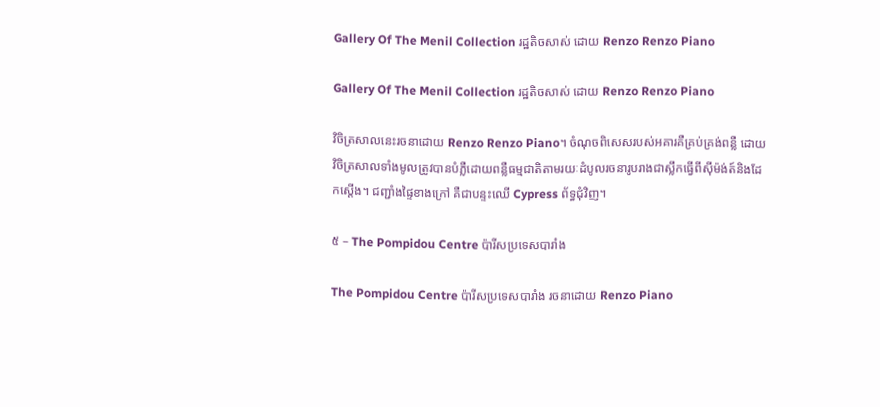Gallery Of The Menil Collection រដ្ឋតិចសាស់ ដោយ Renzo Renzo Piano

Gallery Of The Menil Collection រដ្ឋតិចសាស់ ដោយ Renzo Renzo Piano

វិចិត្រសាលនេះរចនាដោយ Renzo Renzo Piano។ ចំណុចពិសេសរបស់អគារគឺគ្រប់គ្រង់ពន្លឺ ដោយវិចិត្រសាលទាំងមូលត្រូវបានបំភ្លឺដោយពន្លឺធម្មជាតិតាមរយៈដំបូលរចនារូបរាងជាស្លឹកធ្វើពីស៊ីម៉ង់ត៍និងដែកស្តើង។ ជញ្ជាំងផ្ទៃខាងក្រៅ គឺជាបន្ទះឈើ Cypress ព័ទ្ធជុំវិញ។

៥ – The Pompidou Centre ប៉ារីសប្រទេសបារាំង

The Pompidou Centre ប៉ារីសប្រទេសបារាំង រចនាដោយ Renzo Piano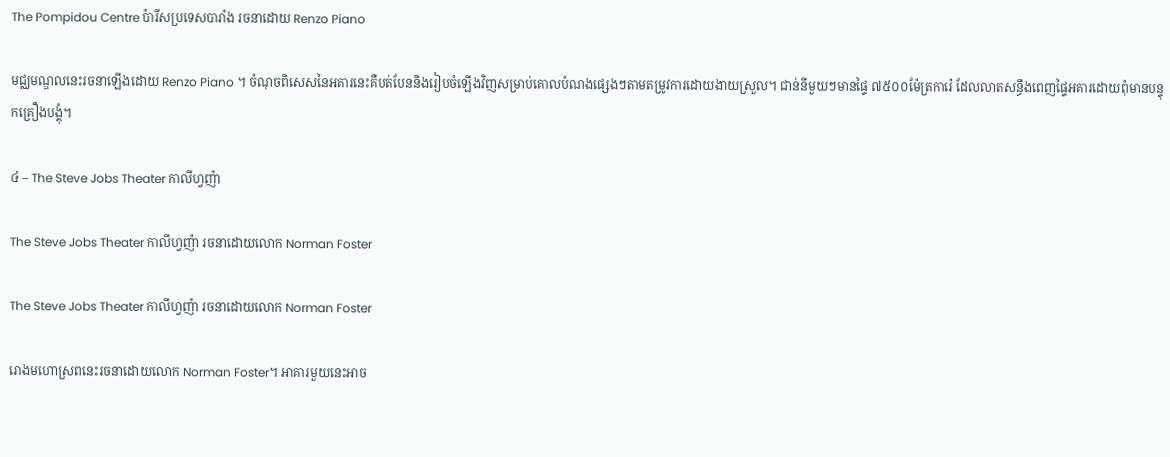The Pompidou Centre ប៉ារីសប្រទេសបារាំង រចនាដោយ Renzo Piano

មជ្ឈមណ្ឌលនេះរចនាឡើងដោយ Renzo Piano ។ ចំណុចពិសេសនៃអគារនេះគឺបត់បែននិងរៀបចំឡើងវិញសម្រាប់គោលបំណងផ្សេងៗតាមតម្រូវការដោយងាយស្រួល។ ជាន់នីមួយៗមានផ្ទៃ ៧៥០០ម៉ែត្រការ៉េ ដែលលាតសន្ធឹងពេញផ្ទៃអគារដោយពុំមានបន្ទុកគ្រឿងបង្គុំ។

៤ – The Steve Jobs Theater កាលីហ្វញ៉ា

The Steve Jobs Theater កាលីហ្វញ៉ា រចនាដោយលោក Norman Foster

The Steve Jobs Theater កាលីហ្វញ៉ា រចនាដោយលោក Norman Foster

រោងមហោស្រពនេះរចនាដោយលោក Norman Foster។ អាគារមួយនេះអាច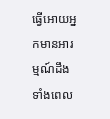ធ្វេីអោយអ្នកមានអារម្មណ៍ដឹងទាំងពេល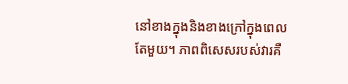នៅខាងក្នុងនិងខាងក្រៅក្នុងពេលតែមួយ។ ភាពពិសេសរបស់វារគឺ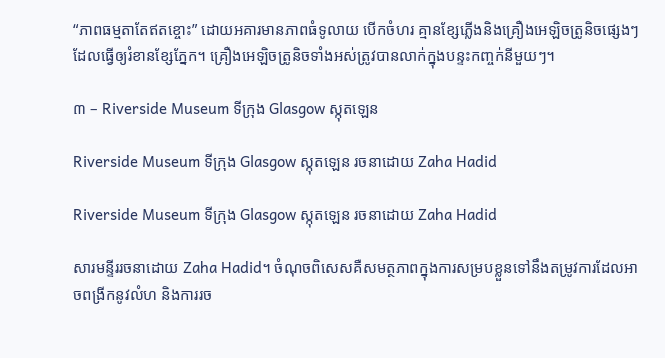“ភាពធម្មតាតែឥតខ្ចោះ” ដោយអគារមានភាពធំទូលាយ បើកចំហរ គ្មានខ្សែភ្លើងនិងគ្រឿងអេឡិចត្រូនិចផ្សេងៗដែលធ្វើឲ្យរំខានខ្សែភ្នែក។ គ្រឿងអេឡិចត្រូនិចទាំងអស់ត្រូវបានលាក់ក្នុងបន្ទះកញ្ចក់នីមួយៗ។

៣ – Riverside Museum ទីក្រុង Glasgow ស្កុតឡេន

Riverside Museum ទីក្រុង Glasgow ស្កុតឡេន រចនាដោយ Zaha Hadid

Riverside Museum ទីក្រុង Glasgow ស្កុតឡេន រចនាដោយ Zaha Hadid

សារមន្ទីររចនាដោយ Zaha Hadid។ ចំណុចពិសេសគឺសមត្ថភាពក្នុងការសម្របខ្លួនទៅនឹងតម្រូវការដែលអាចពង្រីកនូវលំហ និងការរច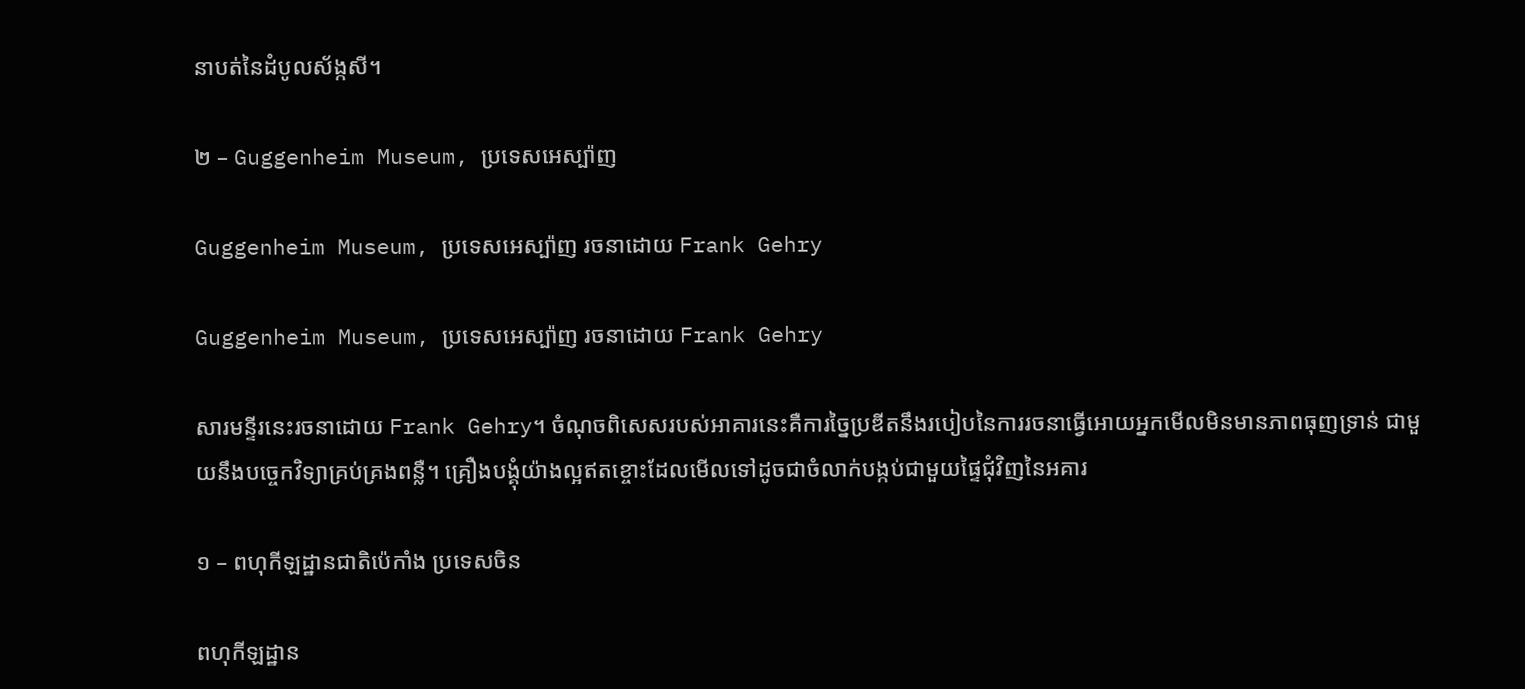នាបត់នៃដំបូលស័ង្កសី។

២ – Guggenheim Museum, ប្រទេសអេស្ប៉ាញ

Guggenheim Museum, ប្រទេសអេស្ប៉ាញ រចនាដោយ Frank Gehry

Guggenheim Museum, ប្រទេសអេស្ប៉ាញ រចនាដោយ Frank Gehry

សារមន្ទីរនេះរចនាដោយ Frank Gehry។ ចំណុចពិសេសរបស់អាគារនេះគឺការច្នៃប្រឌីតនឹងរបៀបនៃការរចនាធ្វេីអោយអ្នកមើលមិនមានភាពធុញទ្រាន់ ជាមួយនឹងបច្ចេកវិទ្យាគ្រប់គ្រងពន្លឺ។ គ្រឿងបង្គុំយ៉ាងល្អឥតខ្ចោះដែលមើលទៅដូចជាចំលាក់បង្កប់ជាមួយផ្ទៃជុំវិញនៃអគារ

១ – ពហុកីឡដ្ឋានជាតិប៉េកាំង ប្រទេសចិន

ពហុកីឡដ្ឋាន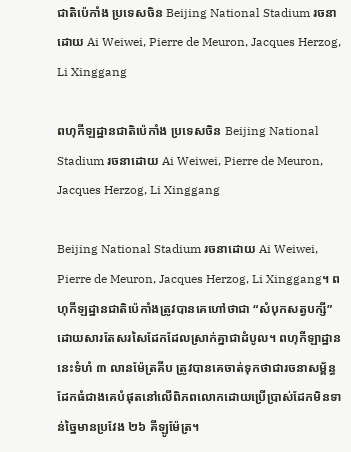ជាតិប៉េកាំង ប្រទេសចិន Beijing National Stadium រចនាដោយ Ai Weiwei, Pierre de Meuron, Jacques Herzog, Li Xinggang

ពហុកីឡដ្ឋានជាតិប៉េកាំង ប្រទេសចិន Beijing National Stadium រចនាដោយ Ai Weiwei, Pierre de Meuron, Jacques Herzog, Li Xinggang

Beijing National Stadium រចនាដោយ Ai Weiwei, Pierre de Meuron, Jacques Herzog, Li Xinggang។ ពហុកីឡដ្ឋានជាតិប៉េកាំងត្រូវបានគេហៅថាជា “សំបុកសត្វបក្សី” ដោយសារតែសរសៃដែកដែលស្រាក់គ្នាជាដំបូល។ ពហុកីឡាដ្ឋាននេះទំហំ ៣ លានម៉ែត្រគីប ត្រូវបានគេចាត់ទុកថាជារចនាសម្ព័ន្ធដែកធំជាងគេបំផុតនៅលើពិភពលោកដោយប្រើប្រាស់ដែកមិនទាន់ច្នៃមានប្រវែង ២៦ គីឡូម៉ែត្រ។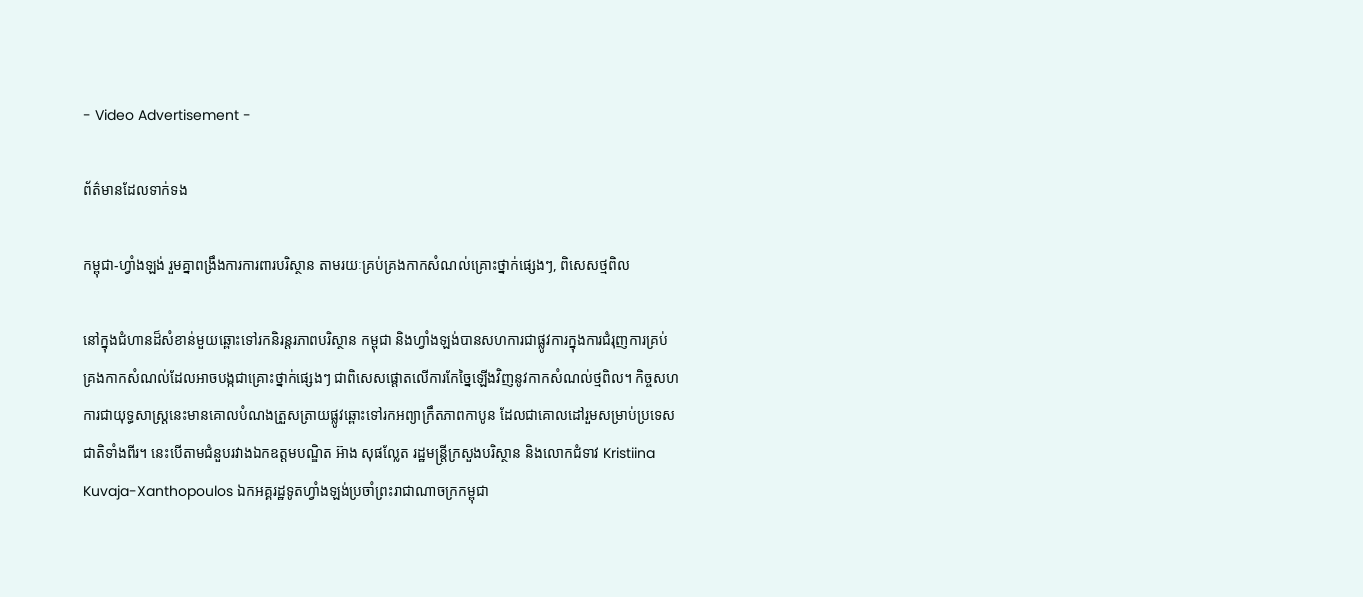- Video Advertisement -

ព័ត៌មានដែលទាក់ទង

កម្ពុជា-ហ្វាំងឡង់ រួមគ្នាពង្រឹងការការពារបរិស្ថាន តាមរយៈគ្រប់គ្រងកាកសំណល់គ្រោះថ្នាក់ផ្សេងៗ, ពិសេសថ្មពិល

នៅក្នុងជំហានដ៏សំខាន់មួយឆ្ពោះទៅរកនិរន្តរភាពបរិស្ថាន កម្ពុជា និងហ្វាំងឡង់បានសហការជាផ្លូវការក្នុងការជំរុញការគ្រប់គ្រងកាកសំណល់ដែលអាចបង្កជាគ្រោះថ្នាក់ផ្សេងៗ ជាពិសេសផ្តោតលើការកែច្នៃឡើងវិញនូវកាកសំណល់ថ្មពិល។ កិច្ចសហការជាយុទ្ធសាស្ត្រនេះមានគោលបំណងត្រួសត្រាយផ្លូវឆ្ពោះទៅរកអព្យាក្រឹតភាពកាបូន ដែលជាគោលដៅរួមសម្រាប់ប្រទេសជាតិទាំងពីរ។ នេះបើតាមជំនួបរវាងឯកឧត្តមបណ្ឌិត អ៊ាង សុផល្លែត រដ្ឋមន្ត្រីក្រសួងបរិស្ថាន និងលោកជំទាវ Kristiina Kuvaja-Xanthopoulos ឯកអគ្គរដ្ឋទូតហ្វាំងឡង់ប្រចាំព្រះរាជាណាចក្រកម្ពុជា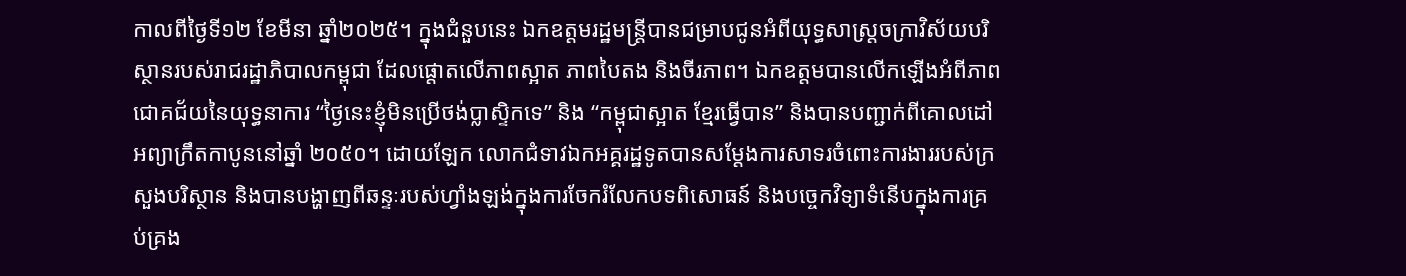កាលពីថ្ងៃទី១២ ខែមីនា ឆ្នាំ២០២៥។ ក្នុងជំនួបនេះ ឯកឧត្តមរដ្ឋមន្ត្រីបានជម្រាបជូនអំពីយុទ្ធសាស្ត្រចក្រាវិស័យបរិស្ថានរបស់រាជរដ្ឋាភិបាលកម្ពុជា ដែលផ្តោតលើភាពស្អាត ភាពបៃតង និងចីរភាព។ ឯកឧត្តមបានលើកឡើងអំពីភាពជោគជ័យនៃយុទ្ធនាការ “ថ្ងៃនេះខ្ញុំមិនប្រើថង់ប្លាស្ទិកទេ” និង “កម្ពុជាស្អាត ខ្មែរធ្វើបាន” និងបានបញ្ជាក់ពីគោលដៅអព្យាក្រឹតកាបូននៅឆ្នាំ ២០៥០។ ដោយឡែក លោកជំទាវឯកអគ្គរដ្ឋទូតបានសម្តែងការសាទរចំពោះការងាររបស់ក្រសួងបរិស្ថាន និងបានបង្ហាញពីឆន្ទៈរបស់ហ្វាំងឡង់ក្នុងការចែករំលែកបទពិសោធន៍ និងបច្ចេកវិទ្យាទំនើបក្នុងការគ្រប់គ្រង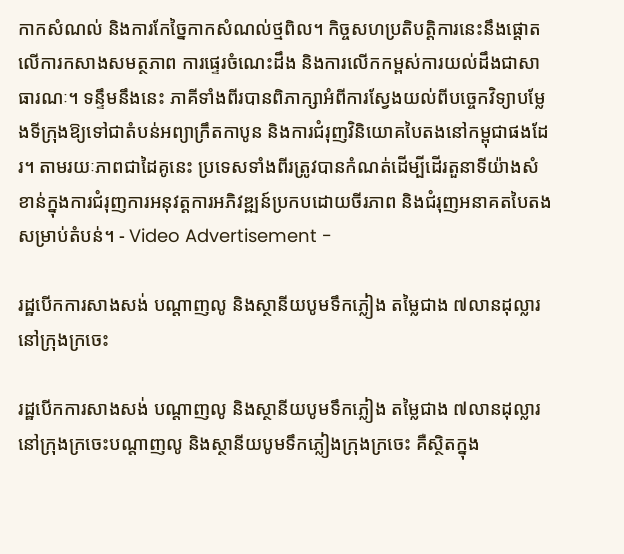កាកសំណល់ និងការកែច្នៃកាកសំណល់ថ្មពិល។ កិច្ចសហប្រតិបត្តិការនេះនឹងផ្តោតលើការកសាងសមត្ថភាព ការផ្ទេរចំណេះដឹង និងការលើកកម្ពស់ការយល់ដឹងជាសាធារណៈ។ ទន្ទឹមនឹងនេះ ភាគីទាំងពីរបានពិភាក្សាអំពីការស្វែងយល់ពីបច្ចេកវិទ្យាបម្លែងទីក្រុងឱ្យទៅជាតំបន់អព្យាក្រឹតកាបូន និងការជំរុញវិនិយោគបៃតងនៅកម្ពុជាផងដែរ។ តាមរយៈភាពជាដៃគូនេះ ប្រទេសទាំងពីរត្រូវបានកំណត់ដើម្បីដើរតួនាទីយ៉ាងសំខាន់ក្នុងការជំរុញការអនុវត្តការអភិវឌ្ឍន៍ប្រកបដោយចីរភាព និងជំរុញអនាគតបៃតងសម្រាប់តំបន់។ - Video Advertisement -

រដ្ឋបើកការសាងសង់ បណ្តាញលូ និងស្ថានីយបូមទឹកភ្លៀង តម្លៃជាង ៧លានដុល្លារ នៅក្រុងក្រចេះ

រដ្ឋបើកការសាងសង់ បណ្តាញលូ និងស្ថានីយបូមទឹកភ្លៀង តម្លៃជាង ៧លានដុល្លារ នៅក្រុងក្រចេះបណ្តាញលូ និងស្ថានីយបូមទឹកភ្លៀងក្រុងក្រចេះ គឺស្ថិតក្នុង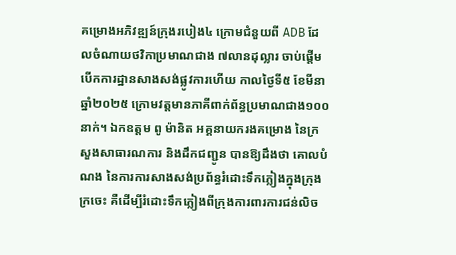គម្រោងអភិវឌ្ឍន៍ក្រុងរបៀង៤ ក្រោមជំនួយពី ADB ដែលចំណាយថវិកាប្រមាណជាង ៧លានដុល្លារ ចាប់ផ្តើមបើកការដ្ឋានសាងសង់ផ្លូវការហើយ កាលថ្ងៃទី៥ ខែមីនា ឆ្នាំ២០២៥ ក្រោមវត្តមានភាគីពាក់ព័ន្ធប្រមាណជាង១០០នាក់។ ឯកឧត្តម ពូ ម៉ានិត អគ្គនាយករងគម្រោង នៃក្រសួងសាធារណការ និងដឹកជញ្ជូន បានឱ្យដឹងថា គោលបំណង នៃការការសាងសង់ប្រព័ន្ធរំដោះទឹកភ្លៀងក្នុងក្រុងក្រចេះ គឺដើម្បីរំដោះទឹកភ្លៀងពីក្រុងការពារការជន់លិច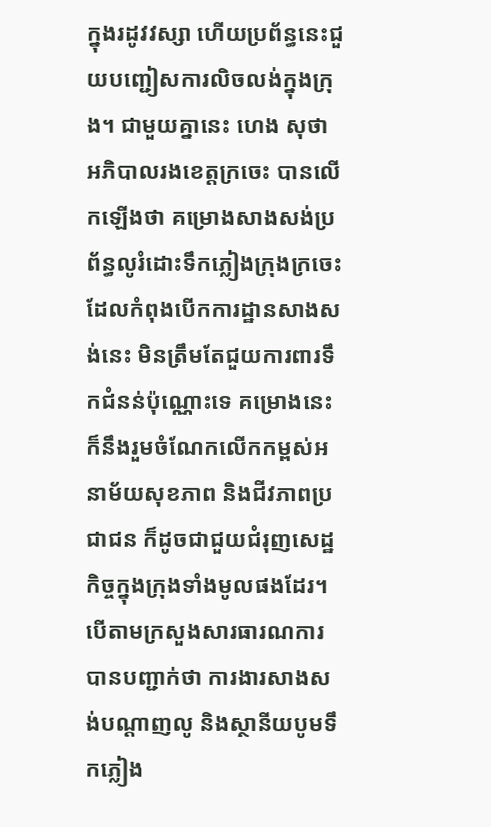ក្នុងរដូវវស្សា ហើយប្រព័ន្ធនេះជួយបញ្ជៀសការលិចលង់ក្នុងក្រុង។ ជាមួយគ្នានេះ ហេង សុថា អភិបាលរងខេត្តក្រចេះ បានលើកឡើងថា គម្រោងសាងសង់ប្រព័ន្ធលូរំដោះទឹកភ្លៀងក្រុងក្រចេះដែលកំពុងបើកការដ្ឋានសាងសង់នេះ មិនត្រឹមតែជួយការពារទឹកជំនន់ប៉ុណ្ណោះទេ គម្រោងនេះ ក៏នឹងរួមចំណែកលើកកម្ពស់អនាម័យសុខភាព និងជីវភាពប្រជាជន ក៏ដូចជាជួយជំរុញសេដ្ឋកិច្ចក្នុងក្រុងទាំងមូលផងដែរ។ បើតាមក្រសួងសារធារណការ បានបញ្ជាក់ថា ការងារសាងសង់បណ្ដាញលូ និងស្ថានីយបូមទឹកភ្លៀង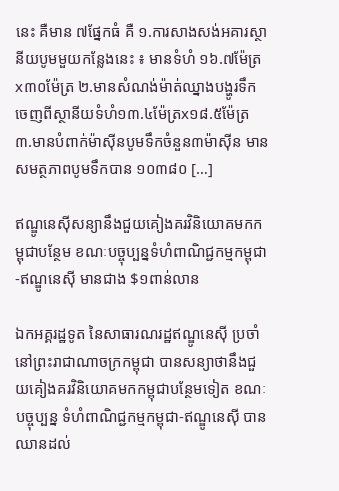នេះ គឺមាន ៧ផ្នែកធំ គឺ ១.ការសាងសង់អគារស្ថានីយបូមមួយកន្លែងនេះ ៖ មានទំហំ ១៦.៧ម៉ែត្រx៣០ម៉ែត្រ ២.មានសំណង់ម៉ាត់ឈ្នាងបង្ហូរទឹកចេញពីស្ថានីយទំហំ១៣.៤ម៉ែត្រx១៨.៥ម៉ែត្រ ៣.មានបំពាក់ម៉ាស៊ីនបូមទឹកចំនួន៣ម៉ាស៊ីន មានសមត្ថភាពបូមទឹកបាន ១០៣៨០ […]

ឥណ្ឌូនេស៊ីសន្យានឹងជួយគៀងគរវិនិយោគមកកម្ពុជាបន្ថែម ខណៈបច្ចុប្បន្នទំហំពាណិជ្ជកម្មកម្ពុជា-ឥណ្ឌូនេស៊ី មានជាង $១ពាន់លាន

ឯកអគ្គរដ្ឋទូត នៃសាធារណរដ្ឋឥណ្ឌូនេស៊ី ប្រចាំនៅព្រះរាជាណាចក្រកម្ពុជា បានសន្យាថានឹងជួយគៀងគរវិនិយោគមកកម្ពុជាបន្ថែមទៀត ខណៈបច្ចុប្បន្ន ទំហំពាណិជ្ជកម្មកម្ពុជា-ឥណ្ឌូនេស៊ី បានឈានដល់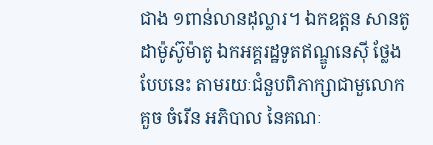ជាង ១ពាន់លានដុល្លារ។ ឯកឧត្តន សានតូ ដាម៉ូស៊ូម៉ាតូ ឯកអគ្គរដ្ឋទូតឥណ្ឌូនេស៊ី ថ្លែងបែបនេះ តាមរយៈជំនួបពិភាក្សាជាមួលោក គួច ចំរើន អភិបាល នៃគណៈ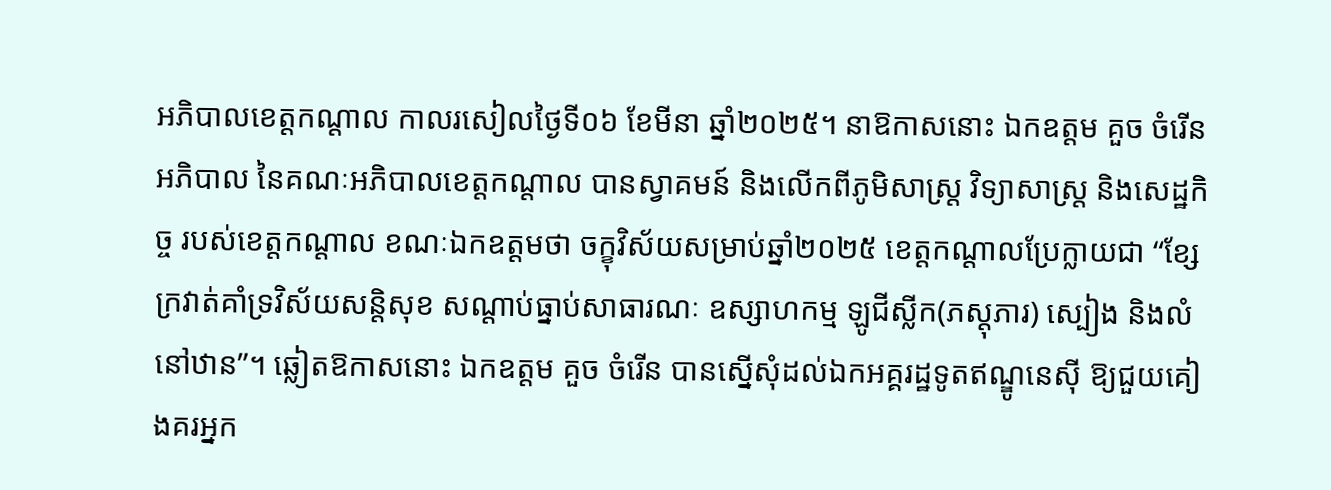អភិបាលខេត្តកណ្តាល កាលរសៀលថ្ងៃទី០៦ ខែមីនា ឆ្នាំ២០២៥។ នាឱកាសនោះ ឯកឧត្តម គួច ចំរើន អភិបាល នៃគណៈអភិបាលខេត្តកណ្តាល បានស្វាគមន៍ និងលើកពីភូមិសាស្ត្រ វិទ្យាសាស្ត្រ និងសេដ្ឋកិច្ច របស់ខេត្តកណ្ដាល ខណៈឯកឧត្តមថា ចក្ខុវិស័យសម្រាប់ឆ្នាំ២០២៥ ខេត្តកណ្តាលប្រែក្លាយជា “ខ្សែក្រវាត់គាំទ្រវិស័យសន្តិសុខ សណ្តាប់ធ្នាប់សាធារណៈ ឧស្សាហកម្ម ឡូជីស្លីក(ភស្តុភារ) ស្បៀង និងលំនៅឋាន”។ ឆ្លៀតឱកាសនោះ ឯកឧត្តម គួច ចំរើន បានស្នើសុំដល់ឯកអគ្គរដ្ឋទូតឥណ្ឌូនេស៊ី ឱ្យជួយគៀងគរអ្នក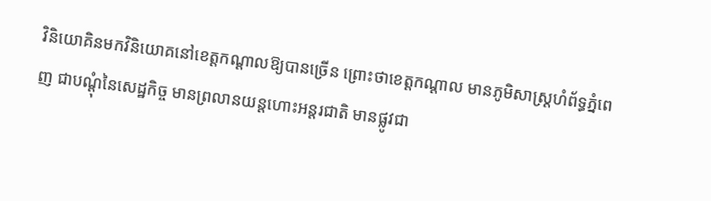វិនិយោគិនមកវិនិយោគនៅខេត្តកណ្ដាលឱ្យបានច្រើន ព្រោះថាខេត្តកណ្ដាល មានភូមិសាស្ត្រហំព័ទ្ធភ្នំពេញ ជាបណ្ដុំនៃសេដ្ឋកិច្ច មានព្រលានយន្តហោះអន្តរជាតិ មានផ្លូវជា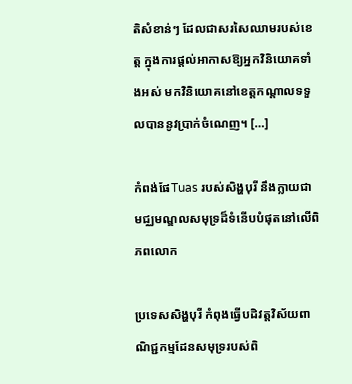តិសំខាន់ៗ ដែលជាសរសៃឈាមរបស់ខេត្ត ក្នុងការផ្ដល់អាកាសឱ្យអ្នកវិនិយោគទាំងអស់ មកវិនិយោគនៅខេត្តកណ្ដាលទទួលបាននូវប្រាក់ចំណេញ។ […]

កំពង់ផែTuas របស់សិង្ហបុរី នឹងក្លាយជា មជ្ឈមណ្ឌលសមុទ្រដ៏ទំនើបបំផុតនៅលើពិភពលោក

ប្រទេសសិង្ហបុរី កំពុងធ្វើបដិវត្តវិស័យពាណិជ្ជកម្មដែនសមុទ្ររបស់ពិ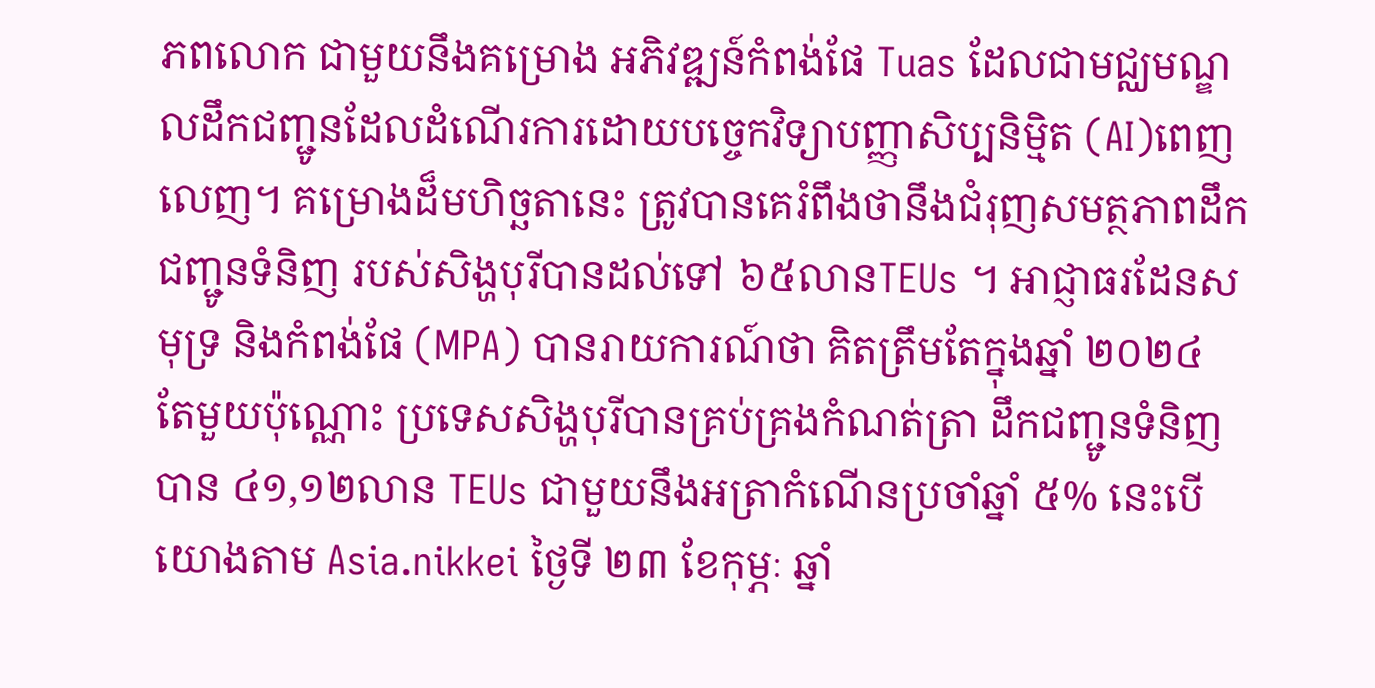ភពលោក ជាមួយនឹងគម្រោង អភិវឌ្ឍន៍កំពង់ផែ Tuas ដែលជាមជ្ឈមណ្ឌលដឹកជញ្ជូនដែលដំណើរការដោយបច្ចេកវិទ្យាបញ្ញាសិប្បនិម្មិត (AI)ពេញលេញ។ គម្រោងដ៏មហិច្ឆតានេះ ត្រូវបានគេរំពឹងថានឹងជំរុញសមត្ថភាពដឹកជញ្ជូនទំនិញ របស់សិង្ហបុរីបានដល់ទៅ ៦៥លានTEUs ។ អាជ្ញាធរដែនសមុទ្រ និងកំពង់ផែ (MPA) បានរាយការណ៍ថា គិតត្រឹមតែក្នុងឆ្នាំ ២០២៤ តែមួយប៉ុណ្ណោះ ប្រទេសសិង្ហបុរីបានគ្រប់គ្រងកំណត់ត្រា ដឹកជញ្ជូនទំនិញបាន ៤១,១២លាន TEUs ជាមួយនឹងអត្រាកំណើនប្រចាំឆ្នាំ ៥% នេះបើយោងតាម Asia.nikkei ថ្ងៃទី ២៣ ខែកុម្ភៈ ឆ្នាំ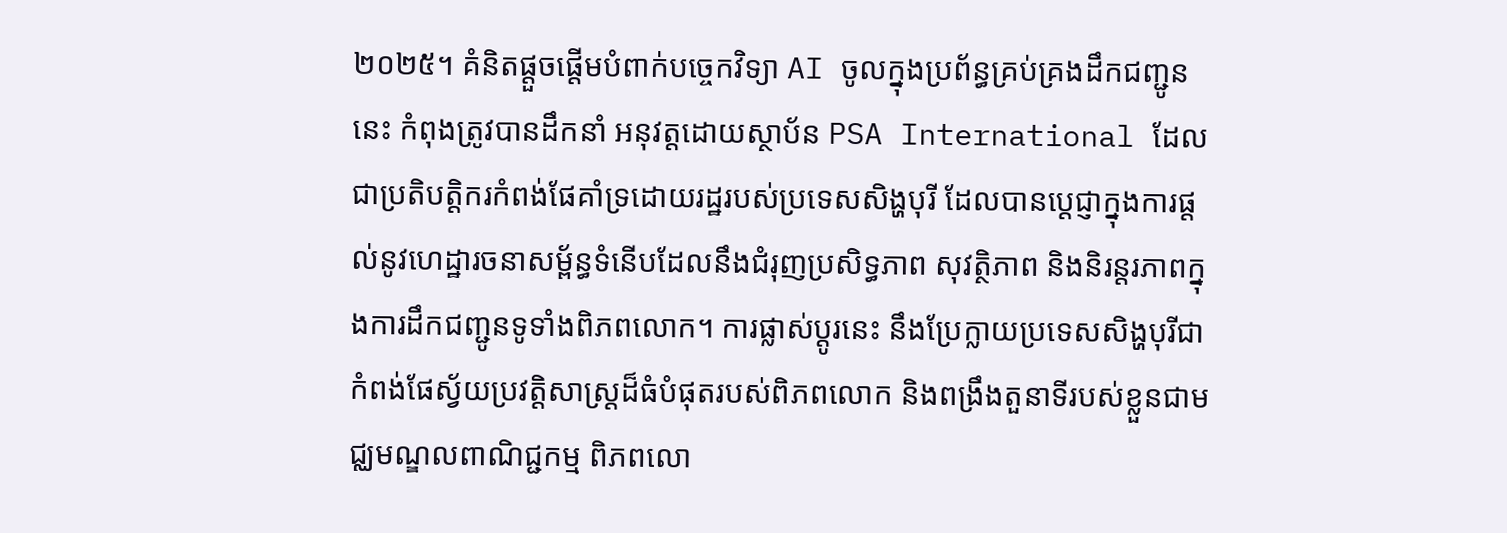២០២៥។ គំនិតផ្តួចផ្តើមបំពាក់បច្ចេកវិទ្យា AI ចូលក្នុងប្រព័ន្ធគ្រប់គ្រងដឹកជញ្ជូននេះ កំពុងត្រូវបានដឹកនាំ អនុវត្តដោយស្ថាប័ន PSA International ដែលជាប្រតិបត្តិករកំពង់ផែគាំទ្រដោយរដ្ឋរបស់ប្រទេសសិង្ហបុរី ដែលបានប្តេជ្ញាក្នុងការផ្តល់នូវហេដ្ឋារចនាសម្ព័ន្ធទំនើបដែលនឹងជំរុញប្រសិទ្ធភាព សុវត្ថិភាព និងនិរន្តរភាពក្នុងការដឹកជញ្ជូនទូទាំងពិភពលោក។ ការផ្លាស់ប្តូរនេះ នឹងប្រែក្លាយប្រទេសសិង្ហបុរីជា កំពង់ផែស្វ័យប្រវត្តិសាស្រ្តដ៏ធំបំផុតរបស់ពិភពលោក និងពង្រឹងតួនាទីរបស់ខ្លួនជាមជ្ឈមណ្ឌលពាណិជ្ជកម្ម ពិភពលោ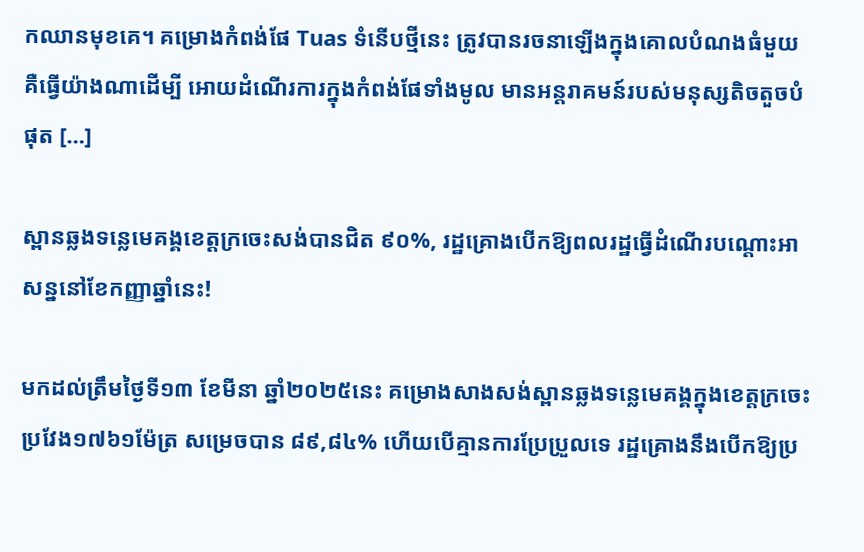កឈានមុខគេ។ គម្រោងកំពង់ផែ Tuas ទំនើបថ្មីនេះ ត្រូវបានរចនាឡើងក្នុងគោលបំណងធំមួយ គឺធ្វើយ៉ាងណាដើម្បី អោយដំណើរការក្នុងកំពង់ផែទាំងមូល មានអន្តរាគមន៍របស់មនុស្សតិចតួចបំផុត […]

ស្ពានឆ្លងទន្លេមេគង្គខេត្តក្រចេះសង់បានជិត ៩០%, រដ្ឋគ្រោងបើកឱ្យពលរដ្ឋធ្វើដំណើរបណ្តោះអាសន្ននៅខែកញ្ញាឆ្នាំនេះ!

មកដល់ត្រឹមថ្ងៃទី១៣ ខែមីនា ឆ្នាំ២០២៥នេះ គម្រោងសាងសង់ស្ពានឆ្លងទន្លេមេគង្គក្នុងខេត្តក្រចេះ ប្រវែង១៧៦១ម៉ែត្រ សម្រេចបាន ៨៩,៨៤% ហើយបើគ្មានការប្រែប្រួលទេ រដ្ឋគ្រោងនឹងបើកឱ្យប្រ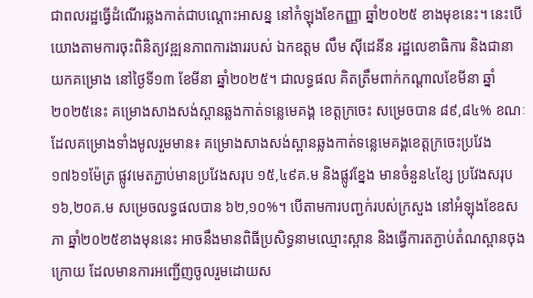ជាពលរដ្ឋធ្វើដំណើរឆ្លងកាត់ជាបណ្តោះអាសន្ន នៅកំឡុងខែកញ្ញា ឆ្នាំ២០២៥ ខាងមុខនេះ។ នេះបើយោងតាមការចុះពិនិត្យវឌ្ឍនភាពការងាររបស់ ឯកឧត្តម លឹម ស៊ីដេនីន រដ្ឋលេខាធិការ និងជានាយកគម្រោង នៅថ្ងៃទី១៣ ខែមីនា ឆ្នាំ២០២៥។ ជាលទ្ធផល គិតត្រឹមពាក់កណ្តាលខែមីនា ឆ្នាំ២០២៥នេះ គម្រោងសាងសង់ស្ពានឆ្លងកាត់ទន្លេមេគង្គ ខេត្តក្រចេះ សម្រេចបាន ៨៩,៨៤% ខណៈដែលគម្រោងទាំងមូលរួមមាន៖ គម្រោងសាងសង់ស្ពានឆ្លងកាត់ទន្លេមេគង្គខេត្តក្រចេះប្រវែង ១៧៦១ម៉ែត្រ ផ្លូវមេតភ្ជាប់មានប្រវែងសរុប ១៥,៤៩គ.ម និងផ្លូវខ្នែង មានចំនួន៤ខ្សែ ប្រវែងសរុប ១៦,២០គ.ម សម្រេចលទ្ធផលបាន ៦២,១០%។ បើតាមការបញ្ជក់របស់ក្រសួង នៅអំឡុងខែឧសភា ឆ្នាំ២០២៥ខាងមុននេះ អាចនឹងមានពិធីប្រសិទ្ធនាមឈ្មោះស្ពាន និងធ្វើការតភ្ជាប់តំណស្ពានចុងក្រោយ ដែលមានការអញ្ជើញចូលរួមដោយស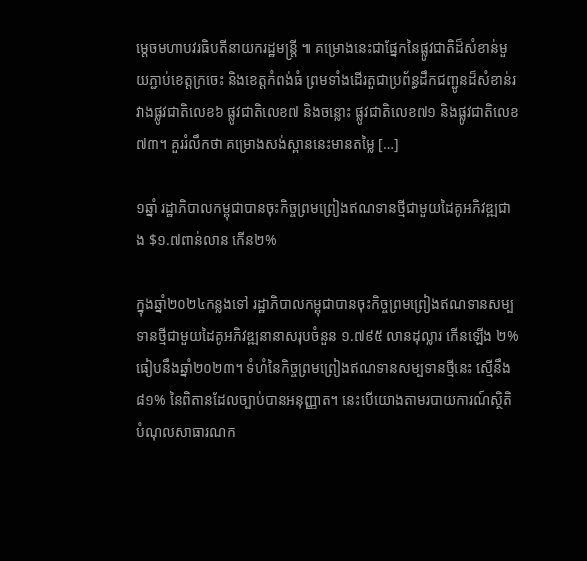ម្តេចមហាបវរធិបតីនាយករដ្ឋមន្រ្តី ៕ គម្រោងនេះជាផ្នែកនៃផ្លូវជាតិដ៏សំខាន់មួយភ្ជាប់ខេត្តក្រចេះ និងខេត្តកំពង់ធំ ព្រមទាំងដើរតួជាប្រព័ន្ធដឹកជញ្ជូនដ៏សំខាន់រវាងផ្លូវជាតិលេខ៦ ផ្លូវជាតិលេខ៧ និងចន្លោះ ផ្លូវជាតិលេខ៧១ និងផ្លូវជាតិលេខ៧៣។ គួររំលឹកថា គម្រោងសង់ស្ពាននេះមានតម្លៃ […]

១ឆ្នាំ រដ្ឋាភិបាលកម្ពុជាបានចុះកិច្ចព្រមព្រៀងឥណទានថ្មីជាមួយដៃគូអភិវឌ្ឍជាង $១.៧ពាន់លាន កើន២%

ក្នុងឆ្នាំ២០២៤កន្លងទៅ រដ្ឋាភិបាលកម្ពុជាបានចុះកិច្ចព្រមព្រៀងឥណទានសម្បទានថ្មីជាមួយដៃគូអភិវឌ្ឍនានាសរុបចំនួន ១.៧៩៥ លានដុល្លារ កើនឡើង ២% ធៀបនឹងឆ្នាំ២០២៣។ ទំហំនៃកិច្ចព្រមព្រៀងឥណទានសម្បទានថ្មីនេះ ស្មើនឹង ៨១% នៃពិតានដែលច្បាប់បានអនុញ្ញាត។ នេះបើយោងតាមរបាយការណ៍ស្ថិតិបំណុលសាធារណក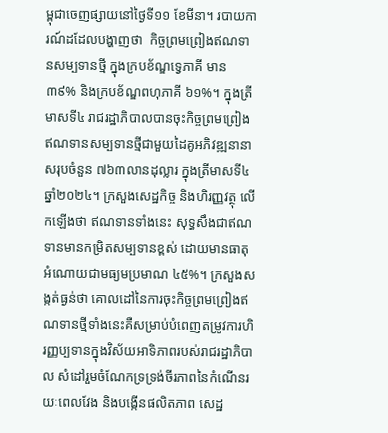ម្ពុជាចេញផ្សាយនៅថ្ងៃទី១១ ខែមីនា។ របាយការណ៍ដដែលបង្ហាញថា  កិច្ចព្រមព្រៀងឥណទានសម្បទានថ្មី ក្នុងក្របខ័ណ្ឌទ្វេភាគី មាន ៣៩% និងក្របខ័ណ្ឌពហុភាគី ៦១%។ ក្នុងត្រីមាសទី៤ រាជរដ្ឋាភិបាលបានចុះកិច្ចព្រមព្រៀងឥណទានសម្បទានថ្មីជាមួយដៃគូអភិវឌ្ឍនានាសរុបចំនួន ៧៦៣លានដុល្លារ ក្នុងត្រីមាសទី៤ ឆ្នាំ២០២៤។ ក្រសួងសេដ្ឋកិច្ច និងហិរញ្ញវត្ថុ លើកឡើងថា ឥណទានទាំងនេះ សុទ្ធសឹងជាឥណទានមានកម្រិតសម្បទានខ្ពស់ ដោយមានធាតុអំណោយជាមធ្យមប្រមាណ ៤៥%។ ក្រសួងសង្កត់ធ្ងន់ថា គោលដៅនៃការចុះកិច្ចព្រមព្រៀងឥណទានថ្មីទាំងនេះគឺសម្រាប់បំពេញតម្រូវការហិរញ្ញប្បទានក្នុងវិស័យអាទិភាពរបស់រាជរដ្ឋាភិបាល សំដៅរួមចំណែកទ្រទ្រង់ចីរភាពនៃកំណើនរយៈពេលវែង និងបង្កើនផលិតភាព សេដ្ឋ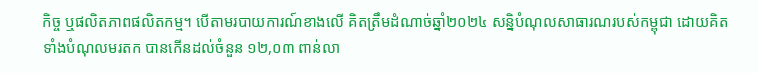កិច្ច ឬផលិតភាពផលិតកម្ម។ បើតាមរបាយការណ៍ខាងលើ គិតត្រឹមដំណាច់ឆ្នាំ២០២៤ សន្និបំណុលសាធារណរបស់កម្ពុជា ដោយគិតទាំងបំណុលមរតក បានកើនដល់ចំនួន ១២,០៣ ពាន់លា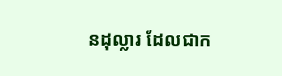នដុល្លារ ដែលជាក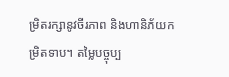ម្រិតរក្សានូវចីរភាព និងហានិភ័យកម្រិតទាប។ តម្លៃបច្ចុប្ប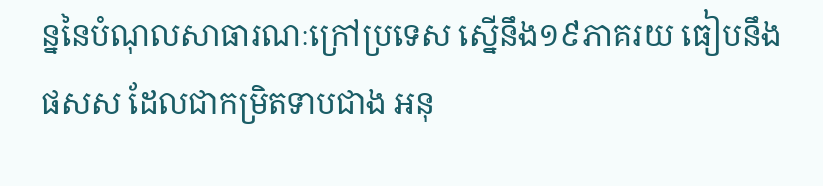ន្ននៃបំណុលសាធារណៈក្រៅប្រទេស ស្នើនឹង១៩ភាគរយ ធៀបនឹង ផសស ដែលជាកម្រិតទាបជាង អនុ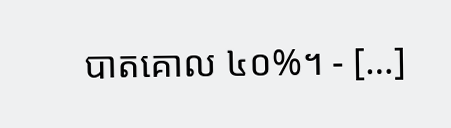បាតគោល ៤០%។ - […]